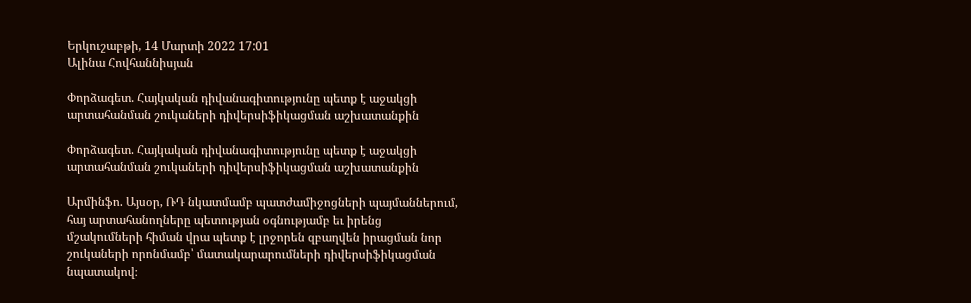Երկուշաբթի, 14 Մարտի 2022 17:01
Ալինա Հովհաննիսյան

Փորձագետ. Հայկական դիվանագիտությունը պետք է աջակցի արտահանման շուկաների դիվերսիֆիկացման աշխատանքին

Փորձագետ. Հայկական դիվանագիտությունը պետք է աջակցի արտահանման շուկաների դիվերսիֆիկացման աշխատանքին

Արմինֆո. Այսօր, ՌԴ նկատմամբ պատժամիջոցների պայմաններում, հայ արտահանողները պետության օգնությամբ եւ իրենց մշակումների հիման վրա պետք է լրջորեն զբաղվեն իրացման նոր շուկաների որոնմամբ՝ մատակարարումների դիվերսիֆիկացման նպատակով։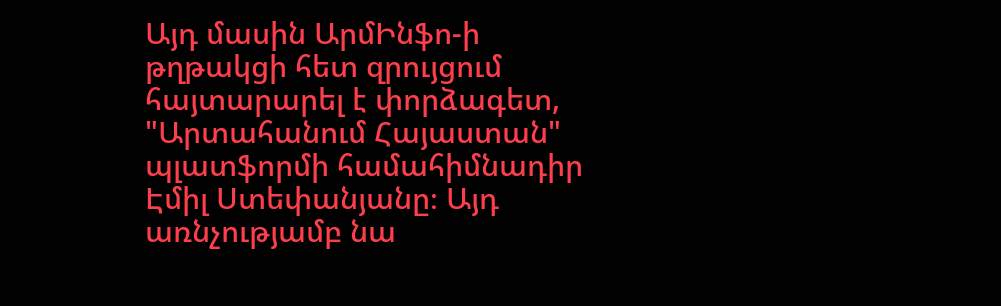Այդ մասին ԱրմԻնֆո-ի թղթակցի հետ զրույցում հայտարարել է փորձագետ, "Արտահանում Հայաստան" պլատֆորմի համահիմնադիր Էմիլ Ստեփանյանը։ Այդ առնչությամբ նա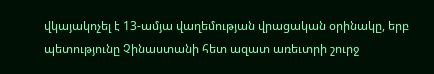վկայակոչել է 13-ամյա վաղեմության վրացական օրինակը, երբ պետությունը Չինաստանի հետ ազատ առեւտրի շուրջ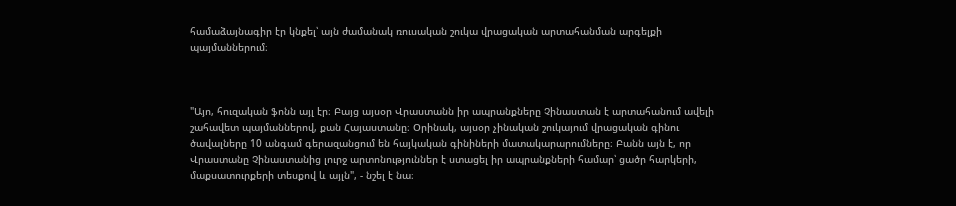համաձայնագիր էր կնքել՝ այն ժամանակ ռուսական շուկա վրացական արտահանման արգելքի պայմաններում։



"Այո, հուզական ֆոնն այլ էր։ Բայց այսօր Վրաստանն իր ապրանքները Չինաստան է արտահանում ավելի շահավետ պայմաններով, քան Հայաստանը։ Օրինակ, այսօր չինական շուկայում վրացական գինու ծավալները 10 անգամ գերազանցում են հայկական գինիների մատակարարումները։ Բանն այն է, որ Վրաստանը Չինաստանից լուրջ արտոնություններ է ստացել իր ապրանքների համար՝ ցածր հարկերի, մաքսատուրքերի տեսքով և այլն", - նշել է նա։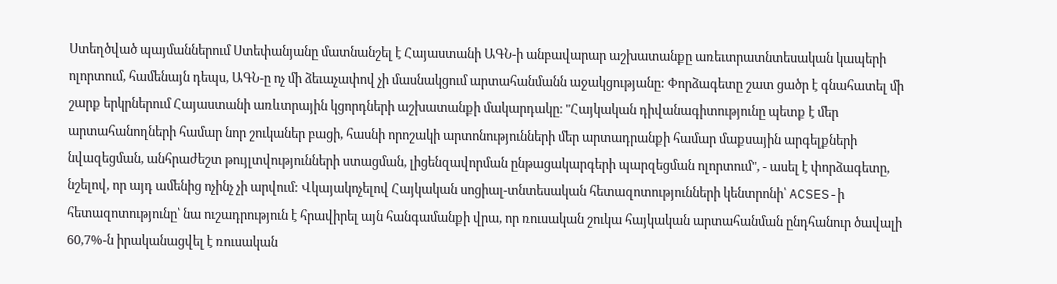Ստեղծված պայմաններում Ստեփանյանը մատնանշել է Հայաստանի ԱԳՆ-ի անբավարար աշխատանքը առեւտրատնտեսական կապերի ոլորտում, համենայն դեպս, ԱԳՆ-ը ոչ մի ձեւաչափով չի մասնակցում արտահանմանն աջակցությանը: Փորձագետը շատ ցածր է գնահատել մի շարք երկրներում Հայաստանի առևտրային կցորդների աշխատանքի մակարդակը։ "Հայկական դիվանագիտությունը պետք է մեր արտահանողների համար նոր շուկաներ բացի, հասնի որոշակի արտոնությունների մեր արտադրանքի համար մաքսային արգելքների նվազեցման, անհրաժեշտ թույլտվությունների ստացման, լիցենզավորման ընթացակարգերի պարզեցման ոլորտում", - ասել է փորձագետը, նշելով, որ այդ ամենից ոչինչ չի արվում: Վկայակոչելով Հայկական սոցիալ-տնտեսական հետազոտությունների կենտրոնի՝ ACSES-ի հետազոտությունը՝ նա ուշադրություն է հրավիրել այն հանգամանքի վրա, որ ռուսական շուկա հայկական արտահանման ընդհանուր ծավալի 60,7%-ն իրականացվել է ռուսական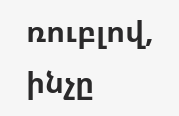ռուբլով, ինչը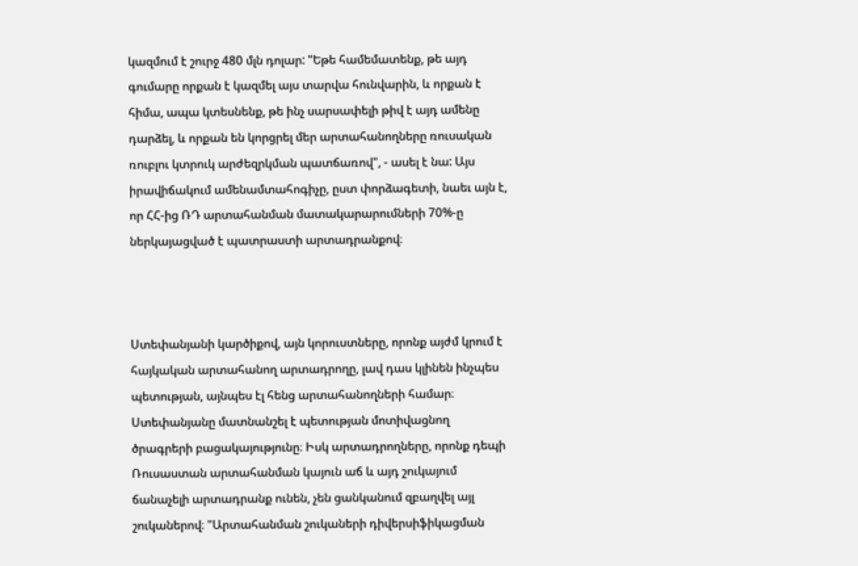կազմում է շուրջ 480 մլն դոլար: "Եթե համեմատենք, թե այդ գումարը որքան է կազմել այս տարվա հունվարին, և որքան է հիմա, ապա կտեսնենք, թե ինչ սարսափելի թիվ է այդ ամենը դարձել, և որքան են կորցրել մեր արտահանողները ռուսական ռուբլու կտրուկ արժեզրկման պատճառով", - ասել է նա: Այս իրավիճակում ամենամտահոգիչը, ըստ փորձագետի, նաեւ այն է, որ ՀՀ-ից ՌԴ արտահանման մատակարարումների 70%-ը ներկայացված է պատրաստի արտադրանքով։



Ստեփանյանի կարծիքով, այն կորուստները, որոնք այժմ կրում է հայկական արտահանող արտադրողը, լավ դաս կլինեն ինչպես պետության, այնպես էլ հենց արտահանողների համար։ Ստեփանյանը մատնանշել է պետության մոտիվացնող ծրագրերի բացակայությունը։ Իսկ արտադրողները, որոնք դեպի Ռուսաստան արտահանման կայուն աճ և այդ շուկայում ճանաչելի արտադրանք ունեն, չեն ցանկանում զբաղվել այլ շուկաներով։ "Արտահանման շուկաների դիվերսիֆիկացման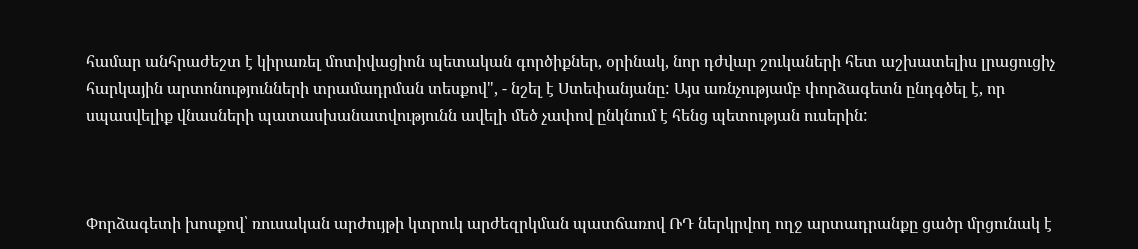համար անհրաժեշտ է կիրառել մոտիվացիոն պետական գործիքներ, օրինակ, նոր դժվար շուկաների հետ աշխատելիս լրացուցիչ հարկային արտոնությունների տրամադրման տեսքով", - նշել է Ստեփանյանը: Այս առնչությամբ փորձագետն ընդգծել է, որ սպասվելիք վնասների պատասխանատվությունն ավելի մեծ չափով ընկնում է հենց պետության ուսերին:



Փորձագետի խոսքով՝ ռուսական արժույթի կտրուկ արժեզրկման պատճառով ՌԴ ներկրվող ողջ արտադրանքը ցածր մրցունակ է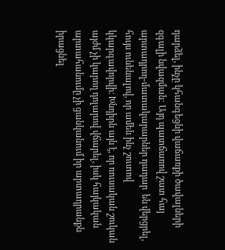դարձել, ինչը կհանգեցնի վաճառքի ծավալների զգալի նվազման: Այդ պատճառով շատ հայ արտադրող-մատակարարներ դադար  են վերցրել, հույս ունենալով, որ ամեն ինչ շուտով կկարգավորվի։ Խնդիրն այն է, որ ռուսական շուկան այժմ չի կարող դոլարով վճարել, իսկ հայկական արտահանումը չի ցանկանում իր արտադրանքն իրացնել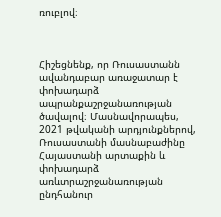ռուբլով։



Հիշեցնենք, որ Ռուսաստանն ավանդաբար առաջատար է փոխադարձ ապրանքաշրջանառության ծավալով։ Մասնավորապես, 2021 թվականի արդյունքներով, Ռուսաստանի մասնաբաժինը Հայաստանի արտաքին և փոխադարձ առևտրաշրջանառության ընդհանուր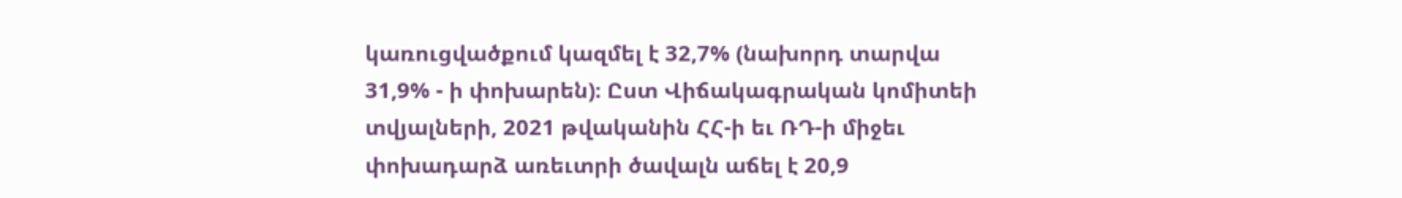կառուցվածքում կազմել է 32,7% (նախորդ տարվա 31,9% - ի փոխարեն)։ Ըստ Վիճակագրական կոմիտեի տվյալների, 2021 թվականին ՀՀ-ի եւ ՌԴ-ի միջեւ փոխադարձ առեւտրի ծավալն աճել է 20,9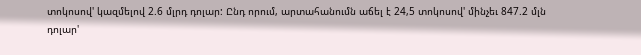տոկոսով' կազմելով 2.6 մլրդ դոլար: Ընդ որում, արտահանումն աճել է 24,5 տոկոսով' մինչեւ 847.2 մլն դոլար'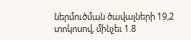ներմուծման ծավալների 19,2 տոկոսով, մինչեւ 1.8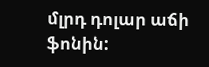մլրդ դոլար աճի ֆոնին: